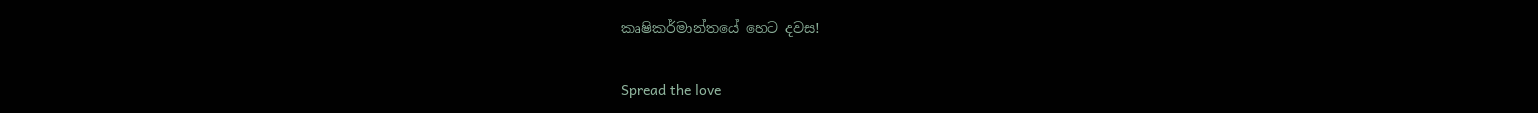කෘෂිකර්මාන්තයේ හෙට දවස!

Spread the love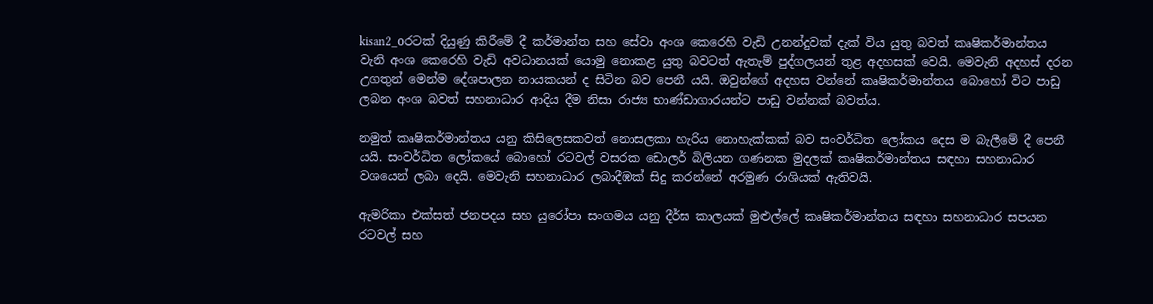kisan2_oරටක් දියුණු කිරීමේ දී කර්මාන්ත සහ සේවා අංශ කෙරෙහි වැඩි උනන්දුවක් දැක් විය යුතු බවත් කෘෂිකර්මාන්තය වැනි අංශ කෙරෙහි වැඩි අවධානයක් යොමු නොකළ යුතු බවටත් ඇතැම් පුද්ගලයන් තුළ අදහසක් වෙයි. මෙවැනි අදහස් දරන උගතුන් මෙන්ම දේශපාලන නායකයන් ද සිටින බව පෙනී යයි. ඔවුන්ගේ අදහස වන්නේ කෘෂිකර්මාන්තය බොහෝ විට පාඩු ලබන අංශ බවත් සහනාධාර ආදිය දීම නිසා රාජ්‍ය භාණ්ඩාගාරයන්ට පාඩු වන්නක් බවත්ය.

නමුත් කෘෂිකර්මාන්තය යනු කිසිලෙසකවත් නොසලකා හැරිය නොහැක්කක් බව සංවර්ධිත ලෝකය දෙස ම බැලීමේ දී පෙනී යයි. සංවර්ධිත ලෝකයේ බොහෝ රටවල් වසරක ඩොලර් බිලියන ගණනක මුදලක් කෘෂිකර්මාන්තය සඳහා සහනාධාර වශයෙන් ලබා දෙයි. මෙවැනි සහනාධාර ලබාදීඹක් සිදු කරන්නේ අරමුණ රාශියක් ඇතිවයි.

ඇමරිකා එක්සත් ජනපදය සහ යුරෝපා සංගමය යනු දීර්ඝ කාලයක් මුළුල්ලේ කෘෂිකර්මාන්තය සඳහා සහනාධාර සපයන රටවල් සහ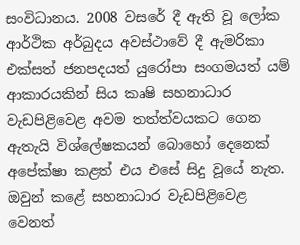සංවිධානය. 2008 වසරේ දී ඇති වූ ලෝක ආර්ථික අර්බුදය අවස්ථාවේ දී ඇමරිකා එක්සත් ජනපදයත් යුරෝපා සංගමයත් යම් ආකාරයකින් සිය කෘෂි සහනාධාර වැඩපිළිවෙළ අවම තත්ත්වයකට ගෙන ඇතැයි විශ්ලේෂකයන් බොහෝ දෙනෙක් අපේක්ෂා කළත් එය එසේ සිදු වූයේ නැත. ඔවුන් කළේ සහනාධාර වැඩපිළිවෙළ වෙනත්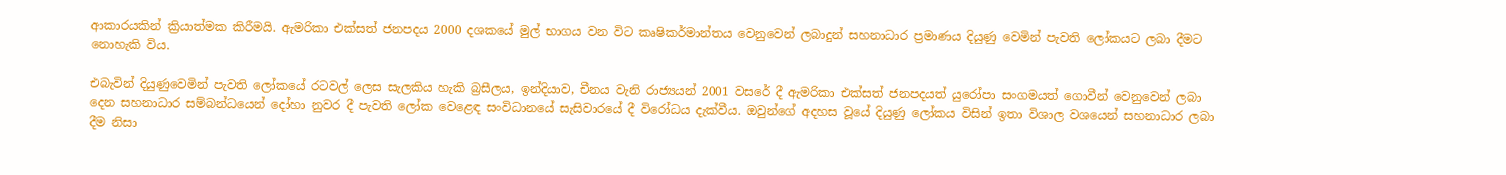ආකාරයකින් ක්‍රියාත්මක කිරීමයි. ඇමරිකා එක්සත් ජනපදය 2000 දශකයේ මුල් භාගය වන විට කෘෂිකර්මාන්තය වෙනුවෙන් ලබාදුන් සහනාධාර ප්‍රමාණය දියුණු වෙමින් පැවති ලෝකයට ලබා දීමට නොහැකි විය.

එබැවින් දියුණුවෙමින් පැවති ලෝකයේ රටවල් ලෙස සැලකිය හැකි බ්‍රසීලය, ඉන්දියාව, චීනය වැනි රාජ්‍යයන් 2001 වසරේ දී ඇමරිකා එක්සත් ජනපදයත් යුරෝපා සංගමයත් ගොවීන් වෙනුවෙන් ලබා දෙන සහනාධාර සම්බන්ධයෙන් දෝහා නුවර දී පැවති ලෝක වෙළෙඳ සංවිධානයේ සැසිවාරයේ දී විරෝධය දැක්වීය. ඔවුන්ගේ අදහස වූයේ දියුණු ලෝකය විසින් ඉතා විශාල වශයෙන් සහනාධාර ලබා දීම නිසා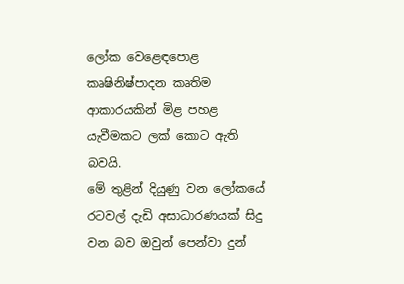ලෝක වෙළෙඳපොළ කෘෂිනිෂ්පාදන කෘතිම ආකාරයකින් මිළ පහළ යැවීමකට ලක් කොට ඇති බවයි.
මේ තුළින් දියුණු වන ලෝකයේ රටවල් දැඩි අසාධාරණයක් සිදු වන බව ඔවුන් පෙන්වා දුන්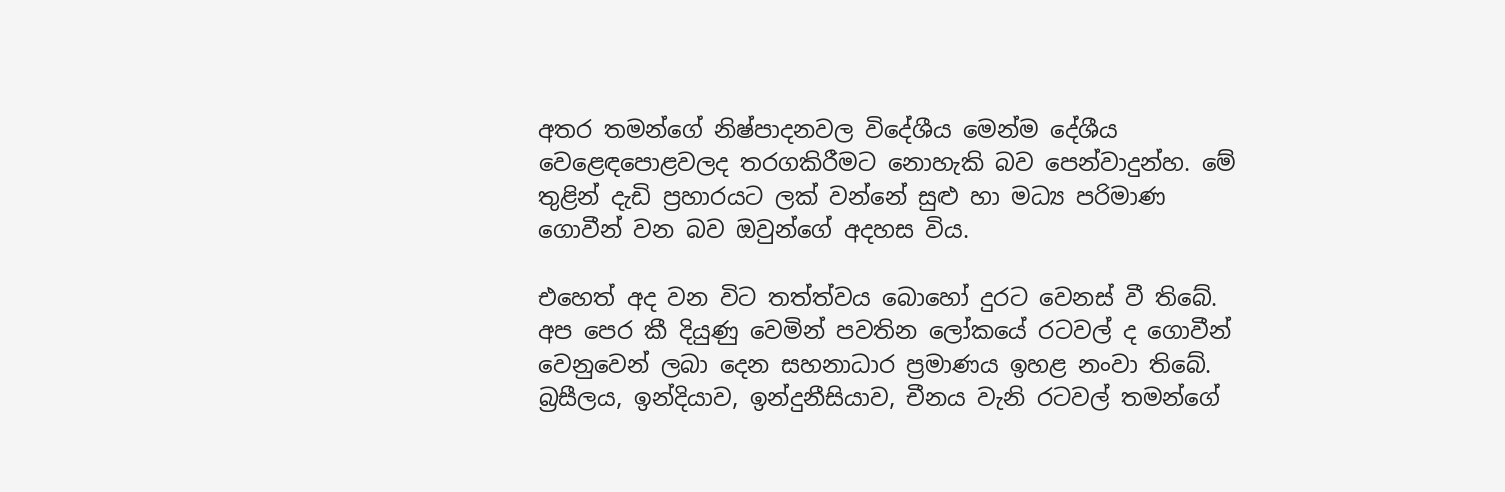අතර තමන්ගේ නිෂ්පාදනවල විදේශීය මෙන්ම දේශීය වෙළෙඳපොළවලද තරගකිරීමට නොහැකි බව පෙන්වාදුන්හ. මේ තුළින් දැඩි ප්‍රහාරයට ලක් වන්නේ සුළු හා මධ්‍ය පරිමාණ ගොවීන් වන බව ඔවුන්ගේ අදහස විය.

එහෙත් අද වන විට තත්ත්වය බොහෝ දුරට වෙනස් වී තිබේ. අප පෙර කී දියුණු වෙමින් පවතින ලෝකයේ රටවල් ද ගොවීන් වෙනුවෙන් ලබා දෙන සහනාධාර ප්‍රමාණය ඉහළ නංවා තිබේ. බ්‍රසීලය, ඉන්දියාව, ඉන්දුනීසියාව, චීනය වැනි රටවල් තමන්ගේ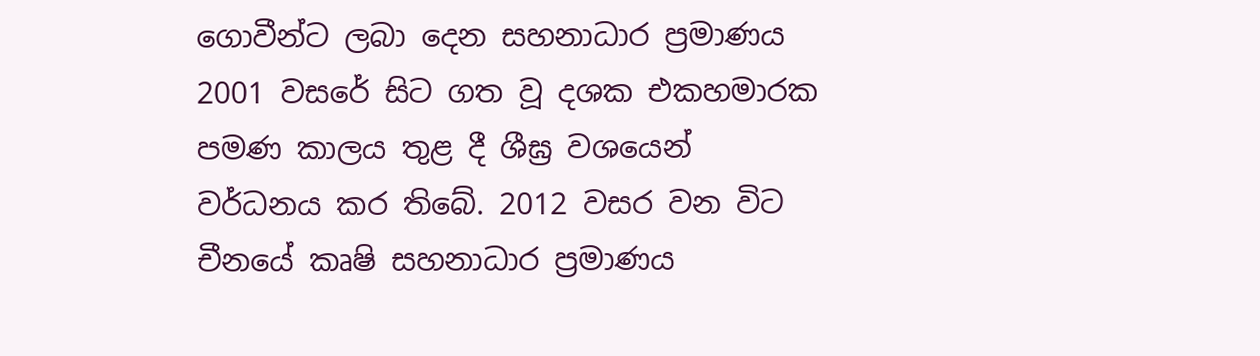ගොවීන්ට ලබා දෙන සහනාධාර ප්‍රමාණය 2001 වසරේ සිට ගත වූ දශක එකහමාරක පමණ කාලය තුළ දී ශීඝ්‍ර වශයෙන් වර්ධනය කර තිබේ. 2012 වසර වන විට චීනයේ කෘෂි සහනාධාර ප්‍රමාණය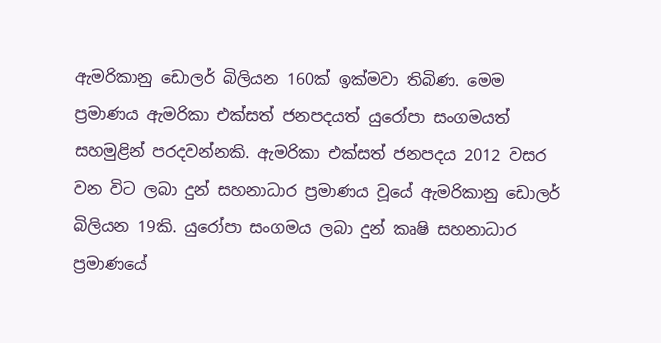ඇමරිකානු ඩොලර් බිලියන 160ක් ඉක්මවා තිබිණ. මෙම ප්‍රමාණය ඇමරිකා එක්සත් ජනපදයත් යුරෝපා සංගමයත් සහමුළින් පරදවන්නකි. ඇමරිකා එක්සත් ජනපදය 2012 වසර වන විට ලබා දුන් සහනාධාර ප්‍රමාණය වූයේ ඇමරිකානු ඩොලර් බිලියන 19කි. යුරෝපා සංගමය ලබා දුන් කෘෂි සහනාධාර ප්‍රමාණයේ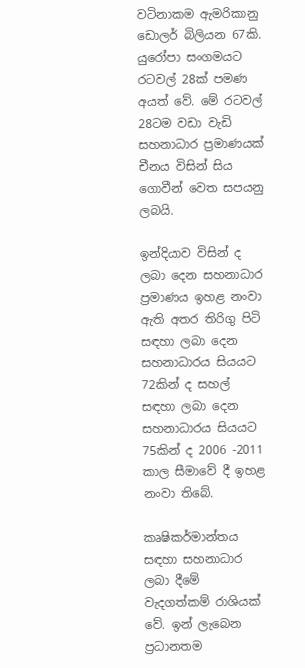වටිනාකම ඇමරිකානු ඩොලර් බිලියන 67කි. යුරෝපා සංගමයට රටවල් 28ක් පමණ අයත් වේ. මේ රටවල් 28ටම වඩා වැඩි සහනාධාර ප්‍රමාණයක් චීනය විසින් සිය ගොවීන් වෙත සපයනු ලබයි.

ඉන්දියාව විසින් ද ලබා දෙන සහනාධාර ප්‍රමාණය ඉහළ නංවා ඇති අතර තිරිගු පිටි සඳහා ලබා දෙන සහනාධාරය සියයට 72කින් ද සහල් සඳහා ලබා දෙන සහනාධාරය සියයට 75කින් ද 2006 -2011 කාල සීමාවේ දී ඉහළ නංවා තිබේ.

කෘෂිකර්මාන්තය සඳහා සහනාධාර ලබා දීමේ වැදගත්කම් රාශියක් වේ. ඉන් ලැබෙන ප්‍රධානතම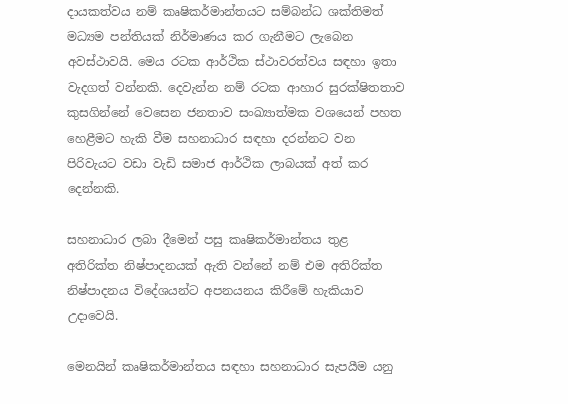දායකත්වය නම් කෘෂිකර්මාන්තයට සම්බන්ධ ශක්තිමත් මධ්‍යම පන්තියක් නිර්මාණය කර ගැනීමට ලැබෙන අවස්ථාවයි. මෙය රටක ආර්ථික ස්ථාවරත්වය සඳහා ඉතා වැදගත් වන්නකි. දෙවැන්න නම් රටක ආහාර සුරක්ෂිතතාව කුසගින්නේ වෙසෙන ජනතාව සංඛ්‍යාත්මක වශයෙන් පහත හෙළීමට හැකි වීම සහනාධාර සඳහා දරන්නට වන පිරිවැයට වඩා වැඩි සමාජ ආර්ථික ලාබයක් අත් කර දෙන්නකි.

සහනාධාර ලබා දීමෙන් පසු කෘෂිකර්මාන්තය තුළ අතිරික්ත නිෂ්පාදනයක් ඇති වන්නේ නම් එම අතිරික්ත නිෂ්පාදනය විදේශයන්ට අපනයනය කිරීමේ හැකියාව උදාවෙයි.

මෙනයින් කෘෂිකර්මාන්තය සඳහා සහනාධාර සැපයීම යනු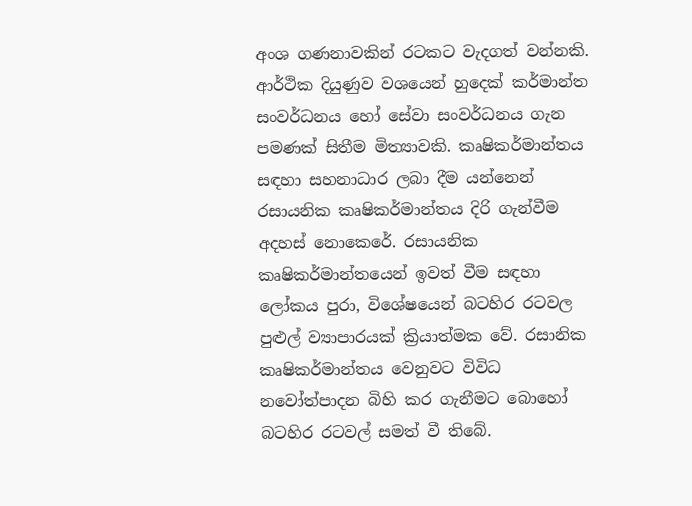අංශ ගණනාවකින් රටකට වැදගත් වන්නකි. ආර්ථික දියුණුව වශයෙන් හුදෙක් කර්මාන්ත සංවර්ධනය හෝ සේවා සංවර්ධනය ගැන පමණක් සිතීම මිත්‍යාවකි. කෘෂිකර්මාන්තය සඳහා සහනාධාර ලබා දීම යන්නෙන් රසායනික කෘෂිකර්මාන්තය දිරි ගැන්වීම අදහස් නොකෙරේ. රසායනික කෘෂිකර්මාන්තයෙන් ඉවත් වීම සඳහා ලෝකය පුරා, විශේෂයෙන් බටහිර රටවල පුළුල් ව්‍යාපාරයක් ක්‍රියාත්මක වේ. රසානික කෘෂිකර්මාන්තය වෙනුවට විවිධ නවෝත්පාදන බිහි කර ගැනීමට බොහෝ බටහිර රටවල් සමත් වී තිබේ.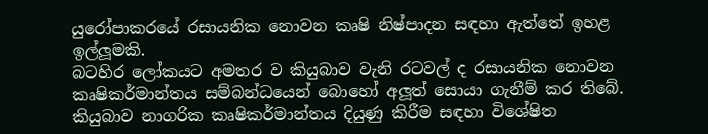යුරෝපාකරයේ රසායනික නොවන කෘෂි නිෂ්පාදන සඳහා ඇත්තේ ඉහළ ඉල්ලූමකි.
බටහිර ලෝකයට අමතර ව කියුබාව වැනි රටවල් ද රසායනික නොවන කෘෂිකර්මාන්තය සම්බන්ධයෙන් බොහෝ අලූත් සොයා ගැනීම් කර තිබේ. කියුබාව නාගරික කෘෂිකර්මාන්තය දියුණු කිරීම සඳහා විශේෂිත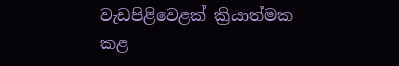වැඩපිළිවෙළක් ක්‍රියාත්මක කළ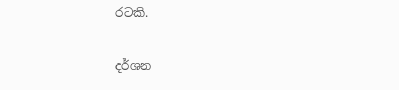රටකි.

දර්ශන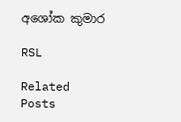අශෝක කුමාර

RSL

Related Posts